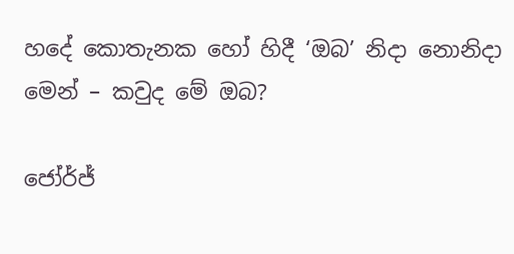හදේ කොතැනක හෝ හිදී ‘ඔබ’ නිදා නොනිදා මෙන් – කවුද මේ ඔබ?

ජෝර්ජ්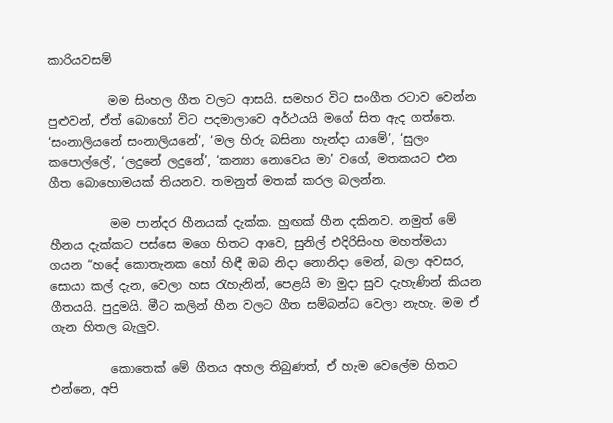කාරියවසම්

          මම සිංහල ගීත වලට ආසයි. සමහර විට සංගීත රටාව වෙන්න පුළුවන්, ඒත් බොහෝ විට පදමාලාවෙ අර්ථයයි මගේ සිත ඇද ගත්තෙ. ‘සංනාලියනේ සංනාලියනේ’, ‘මල හිරු බසිනා හැන්දා යාමේ’, ‘සුලං කපොල්ලේ’, ‘ලදුනේ ලදුනේ’, ‘කන්‍යා නොවෙය මා’ වගේ, මතකයට එන ගීත බොහොමයක් තියනව. තමනුත් මතක් කරල බලන්න.

          මම පාන්දර හීනයක් දැක්ක. හුඟක් හීන දකිනව. නමුත් මේ හීනය දැක්කට පස්සෙ මගෙ හිතට ආවෙ, සුනිල් එදිරිසිංහ මහත්මයා ගයන “හදේ කොතැනක හෝ හිඳී ඔබ නිදා නොනිදා මෙන්, බලා අවසර, සොයා කල් දැන, වෙලා හස රැහැනින්, පෙළයි මා මුදා සුව දැහැණින් කියන ගීතයයි. පුදුමයි. මීට කලින් හීන වලට ගීත සම්බන්ධ වෙලා නැහැ. මම ඒ ගැන හිතල බැලුව.

          කොතෙක් මේ ගීතය අහල තිබුණත්, ඒ හැම වෙලේම හිතට එන්නෙ, අපි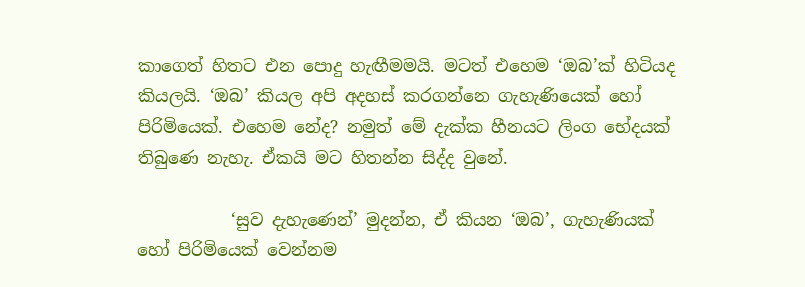කාගෙත් හිතට එන පොදු හැඟීමමයි. මටත් එහෙම ‘ඔබ’ක් හිටියද කියලයි. ‘ඔබ’ කියල අපි අදහස් කරගන්නෙ ගැහැණියෙක් හෝ පිරිමියෙක්. එහෙම නේද? නමුත් මේ දැක්ක හීනයට ලිංග භේදයක් තිබුණෙ නැහැ. ඒකයි මට හිතන්න සිද්ද වුනේ.

           ‘සුව දැහැණෙන්’ මුදන්න, ඒ කියන ‘ඔබ’, ගැහැණියක් හෝ පිරිමියෙක් වෙන්නම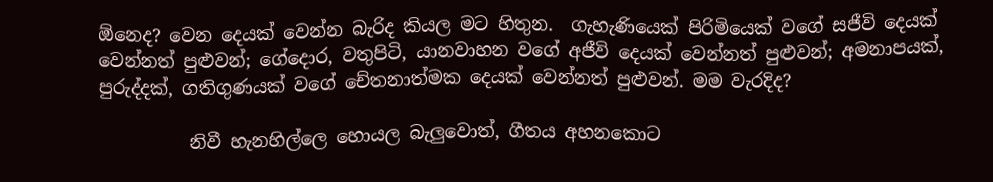ඕනෙද? වෙන දෙයක් වෙන්න බැරිද කියල මට හිතුන.  ගැහැණියෙක් පිරිමියෙක් වගේ සජීවි දෙයක් වෙන්නත් පුළුවන්; ගේදොර, වතුපිටි, යානවාහන වගේ අජීවි දෙයක් වෙන්නත් පුළුවන්; අමනාපයක්, පුරුද්දක්, ගතිගුණයක් වගේ චේතනාත්මක දෙයක් වෙන්නත් පුළුවන්. මම වැරදිද?

          නිවී හැනහිල්ලෙ හොයල බැලුවොත්, ගීතය අහනකොට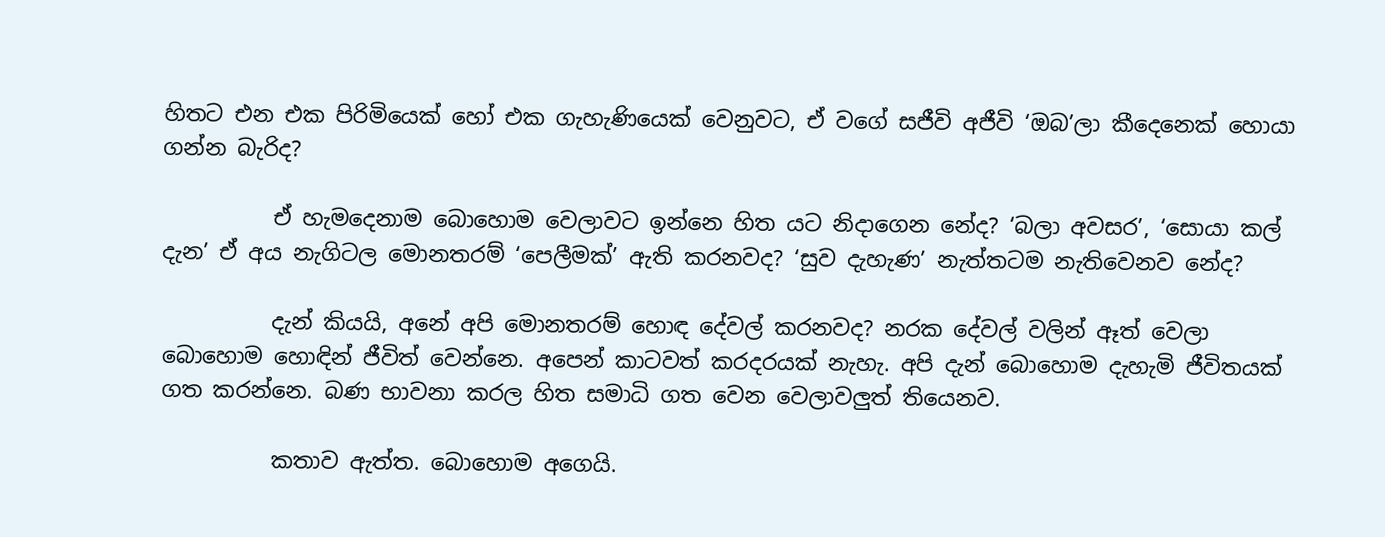හිතට එන එක පිරිමියෙක් හෝ එක ගැහැණියෙක් වෙනුවට, ඒ වගේ සජීවි අජීවි ‘ඔබ’ලා කීදෙනෙක් හොයා ගන්න බැරිද?

          ඒ හැමදෙනාම බොහොම වෙලාවට ඉන්නෙ හිත යට නිදාගෙන නේද? ‘බලා අවසර’, ‘සොයා කල් දැන’ ඒ අය නැගිටල මොනතරම් ‘පෙලීමක්’ ඇති කරනවද? ‘සුව දැහැණ’ නැත්තටම නැතිවෙනව නේද?

          දැන් කියයි, අනේ අපි මොනතරම් හොඳ දේවල් කරනවද? නරක දේවල් වලින් ඈත් වෙලා බොහොම හොඳින් ජීවිත් වෙන්නෙ. අපෙන් කාටවත් කරදරයක් නැහැ. අපි දැන් බොහොම දැහැමි ජීවිතයක් ගත කරන්නෙ. බණ භාවනා කරල හිත සමාධි ගත වෙන වෙලාවලුත් තියෙනව.

          කතාව ඇත්ත. බොහොම අගෙයි.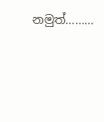නමුත්………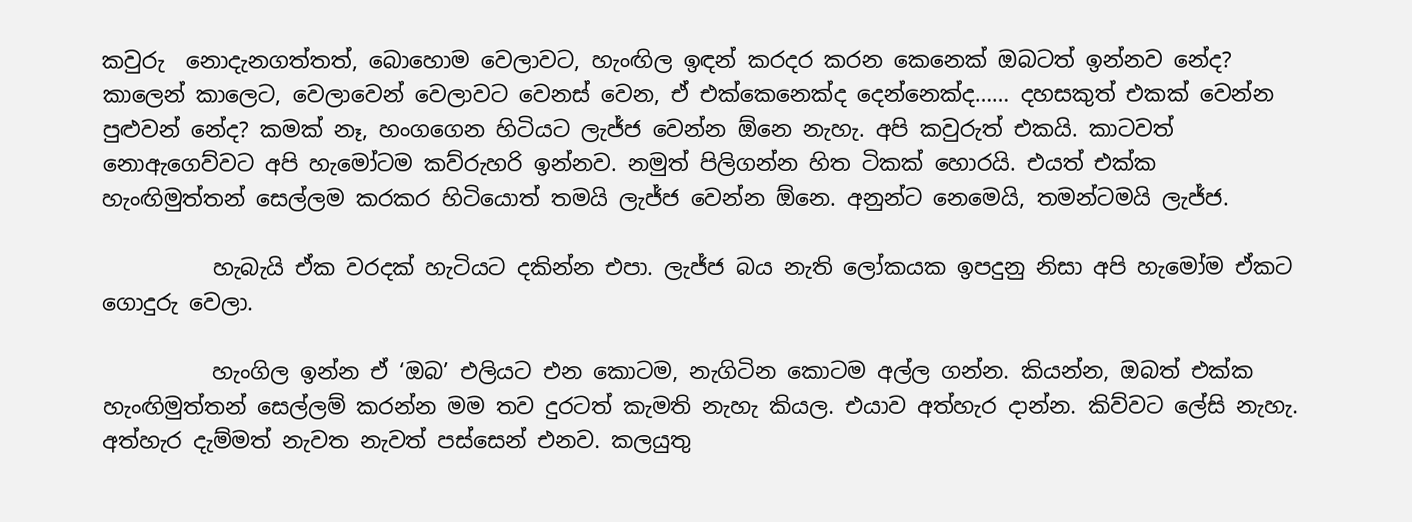කවුරු  නොදැනගත්තත්, බොහොම වෙලාවට, හැංඟිල ඉඳන් කරදර කරන කෙනෙක් ඔබටත් ඉන්නව නේද? කාලෙන් කාලෙට, වෙලාවෙන් වෙලාවට වෙනස් වෙන, ඒ එක්කෙනෙක්ද දෙන්නෙක්ද…… දහසකුත් එකක් වෙන්න පුළුවන් නේද? කමක් නෑ, හංගගෙන හිටියට ලැජ්ජ වෙන්න ඕනෙ නැහැ. අපි කවුරුත් එකයි. කාටවත් නොඇගෙව්වට අපි හැමෝටම කව්රුහරි ඉන්නව. නමුත් පිලිගන්න හිත ටිකක් හොරයි. එයත් එක්ක හැංඟිමුත්තන් සෙල්ලම කරකර හිටියොත් තමයි ලැජ්ජ වෙන්න ඕනෙ. අනුන්ට නෙමෙයි, තමන්ටමයි ලැජ්ජ.

          හැබැයි ඒක වරදක් හැටියට දකින්න එපා. ලැජ්ජ බය නැති ලෝකයක ඉපදුනු නිසා අපි හැමෝම ඒකට ගොදුරු වෙලා.

          හැංගිල ඉන්න ඒ ‘ඔබ’ එලියට එන කොටම, නැගිටින කොටම අල්ල ගන්න. කියන්න, ඔබත් එක්ක හැංඟිමුත්තන් සෙල්ලම් කරන්න මම තව දුරටත් කැමති නැහැ කියල. එයාව අත්හැර දාන්න. කිව්වට ලේසි නැහැ. අත්හැර දැම්මත් නැවත නැවත් පස්සෙන් එනව. කලයුතු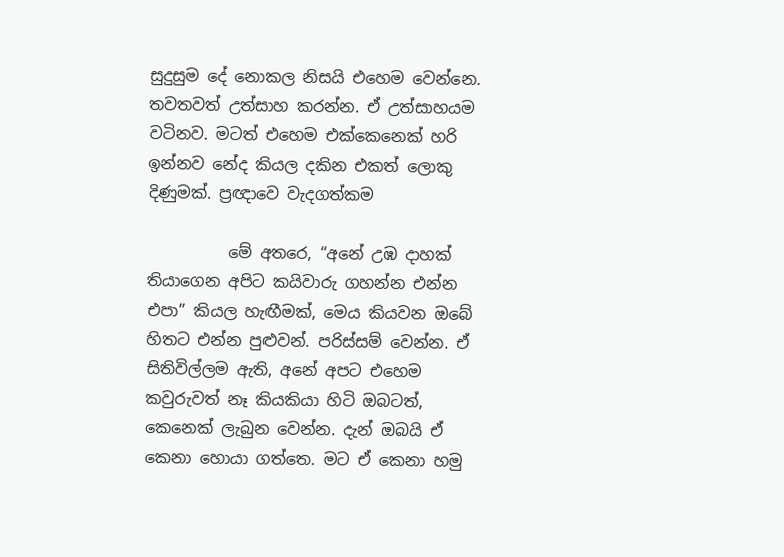සුදුසුම දේ නොකල නිසයි එහෙම වෙන්නෙ. තවතවත් උත්සාහ කරන්න. ඒ උත්සාහයම වටිනව. මටත් එහෙම එක්කෙනෙක් හරි ඉන්නව නේද කියල දකින එකත් ලොකු දිණුමක්. ප්‍රඥාවෙ වැදගත්කම

          මේ අතරෙ, “අනේ උඹ දාහක් තියාගෙන අපිට කයිවාරු ගහන්න එන්න එපා” කියල හැඟීමක්, මෙය කියවන ඔබේ හිතට එන්න පුළුවන්. පරිස්සම් වෙන්න. ඒ සිතිවිල්ලම ඇති, අනේ අපට එහෙම කවුරුවත් නෑ කියකියා හිටි ඔබටත්, කෙනෙක් ලැබුන වෙන්න. දැන් ඔබයි ඒ කෙනා හොයා ගත්තෙ. මට ඒ කෙනා හමු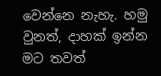වෙන්නෙ නැහැ. හමු වුනත්, දාහක් ඉන්න මට තවත්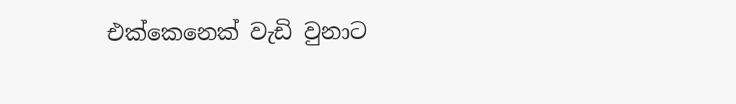එක්කෙනෙක් වැඩි වුනාට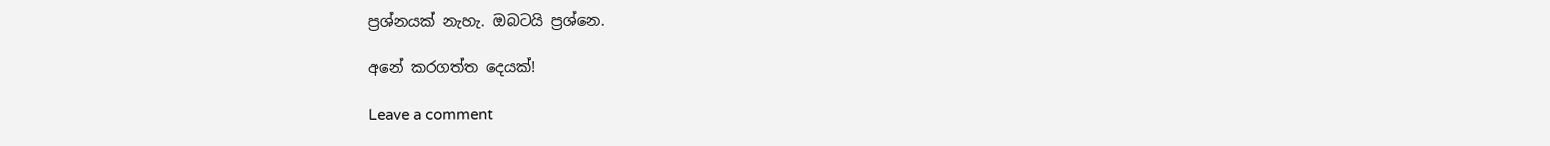ප්‍රශ්නයක් නැහැ. ඔබටයි ප්‍රශ්නෙ.

අනේ කරගත්ත දෙයක්!

Leave a comment